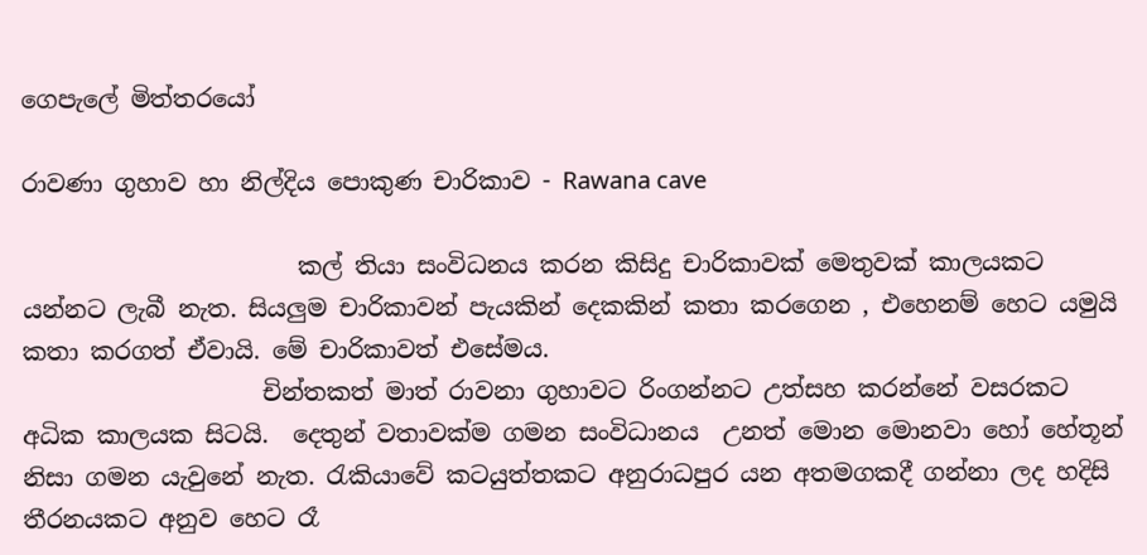ගෙපැලේ මිත්තරයෝ

රාවණා ගුහාව හා නිල්දිය පොකුණ චාරිකාව - Rawana cave

                       කල් තියා සංවිධනය කරන කිසිදු චාරිකාවක් මෙතුවක් කාලයකට යන්නට ලැබී නැත. සියලුම චාරිකාවන් පැයකින් දෙකකින් කතා කරගෙන , එහෙනම් හෙට යමුයි කතා කරගත් ඒවායි. මේ චාරිකාවත් එසේමය.
                    චින්තකත් මාත් රාවනා ගුහාවට රිංගන්නට උත්සහ කරන්නේ වසරකට අධික කාලයක සිටයි.  දෙතුන් වතාවක්ම ගමන සංවිධානය  උනත් මොන මොනවා හෝ හේතූන් නිසා ගමන යැවුනේ නැත. රැකියාවේ කටයුත්තකට අනුරාධපුර යන අතමගකදී ගන්නා ලද හදිසි තීරනයකට අනුව හෙට රෑ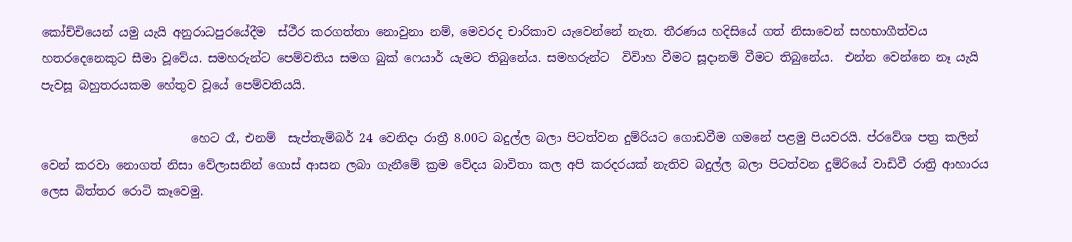කෝච්චියෙන් යමු යැයි අනුරාධපුරයේදීම  ස්ථීර කරගත්තා නොවුනා නම්, මෙවරද චාරිකාව යැවෙන්නේ නැත. තීරණය හදිසියේ ගත් නිසාවෙන් සහභාගීත්වය හතරදෙනෙකුට සීමා වූවේය. සමහරුන්ට පෙම්වතිය සමග බුක් ෆෙයාර් යැමට තිබුනේය. සමහරුන්ට  විවිාහ වීමට සූදානම් වීමට තිබුනේය.  එන්න වෙන්නෙ නෑ යැයි පැවසූ බහුතරයකම හේතුව වූයේ පෙම්වතියයි.

                         හෙට රෑ, එනම්  සැප්තැම්බර් 24 වෙනිදා රාත්‍රී 8.00ට බදුල්ල බලා පිටත්වන දුම්රියට ගොඩවීම ගමනේ පළමු පියවරයි. ප්රවේශ පත්‍ර කලින් වෙන් කරවා නොගත් නිසා වේලාසනින් ගොස් ආසන ලබා ගැනීමේ ක්‍රම වේදය බාවිතා කල අපි කරදරයක් නැතිව බදුල්ල බලා පිටත්වන දුම්රියේ වාඩිවී රාත්‍රි ආහාරය ලෙස බිත්තර රොටි කෑවෙමු.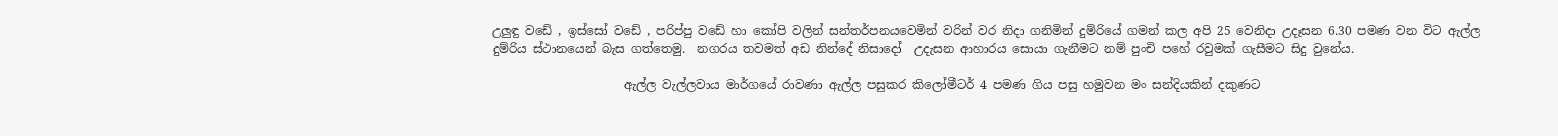උලුඳු වඩේ , ඉස්සෝ වඩේ , පරිප්පු වඩේ හා කෝපි වලින් සන්තර්පනයවෙමින් වරින් වර නිදා ගනිමින් දුම්රියේ ගමන් කල අපි 25 වෙනිදා උදෑසන 6.30 පමණ වන විට ඇල්ල දුම්රිය ස්ථානයෙන් බැස ගත්තෙමු.  නගරය තවමත් අඩ නින්දේ නිසාදෝ  උදැසන ආහාරය සොයා ගැනීමට නම් පුංචි පහේ රවුමක් ගැසීමට සිදු වුනේය.

                      ඇල්ල වැල්ලවාය මාර්ගයේ රාවණා ඇල්ල පසුකර කිලෝමීටර් 4 පමණ ගිය පසු හමුවන මං සන්දියකින් දකුණට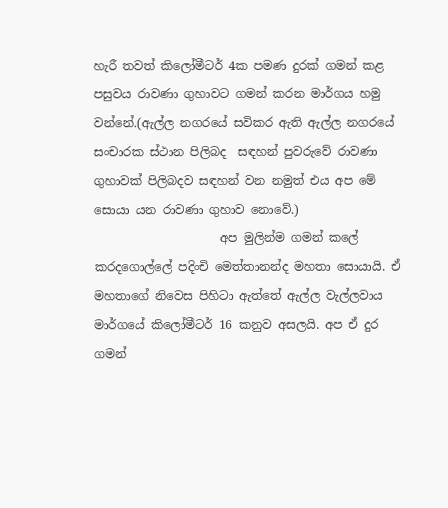හැරී තවත් කිලෝමීටර් 4ක පමණ දුරක් ගමන් කළ පසුවය රාවණා ගුහාවට ගමන් කරන මාර්ගය හමු වන්නේ.(ඇල්ල නගරයේ සවිකර ඇති ඇල්ල නගරයේ සංචාරක ස්ථාන පිලිබද  සඳහන් පුවරුවේ රාවණා ගුහාවක් පිලිබදව සඳහන් වන නමුත් එය අප මේ සොයා යන රාවණා ගුහාව නොවේ.)
                     අප මුලින්ම ගමන් කලේ කරදගොල්ලේ පදිංචි මෙත්තානන්ද මහතා සොයායි. ඒ මහතාගේ නිවෙස පිහිටා ඇත්තේ ඇල්ල වැල්ලවාය මාර්ගයේ කිලෝමීටර් 16 කනුව අසලයි. අප ඒ දුර ගමන්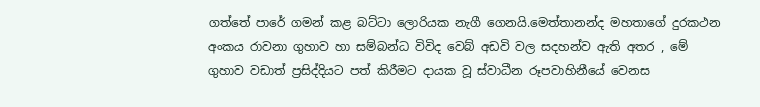ගත්තේ පාරේ ගමන් කළ බට්ටා ලොරියක නැගී ගෙනයි.මෙත්තානන්ද මහතාගේ දුරකථන අංකය රාවනා ගුහාව හා සම්බන්ධ විවිද වෙබ් අඩවි වල සදහන්ව ඇති අතර , මේ ගුහාව වඩාත් ප්‍රසිද්දියට පත් කිරීමට දායක වූ ස්වාධීන රූපවාහිනීයේ වෙනස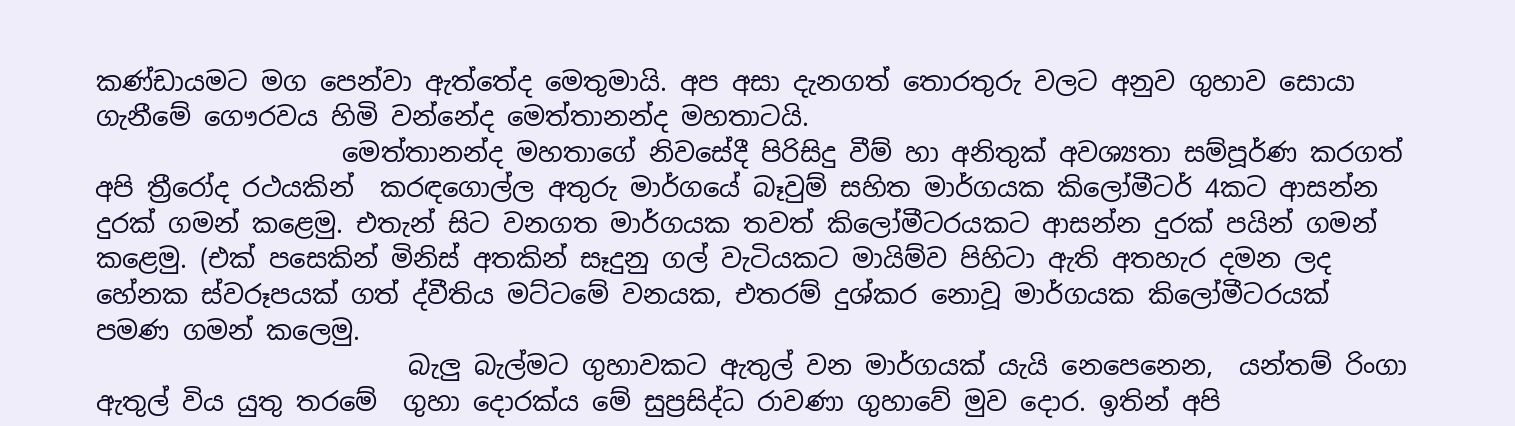කණ්ඩායමට මග පෙන්වා ඇත්තේද මෙතුමායි. අප අසා දැනගත් තොරතුරු වලට අනුව ගුහාව සොයා ගැනීමේ ගෞරවය හිමි වන්නේද මෙත්තානන්ද මහතාටයි.
                   මෙත්තානන්ද මහතාගේ නිවසේදී පිරිසිදු වීම් හා අනිතුක් අවශ්‍යතා සම්පූර්ණ කරගත් අපි ත්‍රීරෝද රථයකින්  කරඳගොල්ල අතුරු මාර්ගයේ බෑවුම් සහිත මාර්ගයක කිලෝමීටර් 4කට ආසන්න දුරක් ගමන් කළෙමු. එතැන් සිට වනගත මාර්ගයක තවත් කිලෝමීටරයකට ආසන්න දුරක් පයින් ගමන් කළෙමු. (එක් පසෙකින් මිනිස් අතකින් සෑදුනු ගල් වැටියකට මායිම්ව පිහිටා ඇති අතහැර දමන ලද හේනක ස්වරූපයක් ගත් ද්වීතිය මට්ටමේ වනයක, එතරම් දුශ්කර නොවූ මාර්ගයක කිලෝමීටරයක් පමණ ගමන් කලෙමු.
                        බැලු බැල්මට ගුහාවකට ඇතුල් වන මාර්ගයක් යැයි නෙපෙනෙන,  යන්තම් රිංගා ඇතුල් විය යුතු තරමේ  ගුහා දොරක්ය මේ සුප්‍රසිද්ධ රාවණා ගුහාවේ මුව දොර. ඉතින් අපි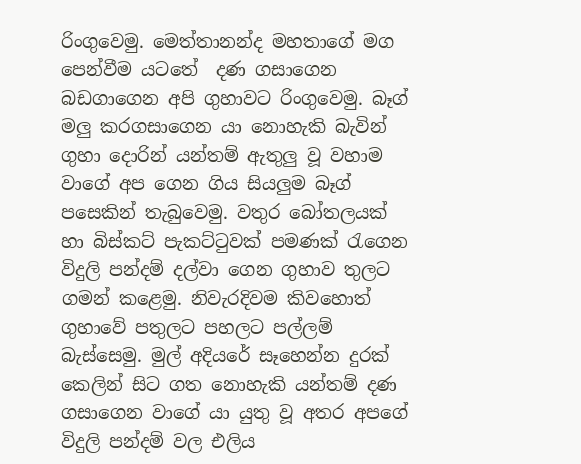රිංගුවෙමු. මෙත්තානන්ද මහතාගේ මග පෙන්වීම යටතේ  දණ ගසාගෙන බඩගාගෙන අපි ගුහාවට රිංගුවෙමු. බෑග් මලු කරගසාගෙන යා නොහැකි බැවින් ගුහා දොරින් යන්තම් ඇතුලු වූ වහාම වාගේ අප ගෙන ගිය සියලුම බෑග් පසෙකින් තැබුවෙමු. වතුර බෝතලයක් හා බිස්කට් පැකට්ටුවක් පමණක් රැගෙන විදුලි පන්දම් දල්වා ගෙන ගුහාව තුලට ගමන් කළෙමු. නිවැරදිවම කිවහොත් ගුහාවේ පතුලට පහලට පල්ලම් බැස්සෙමු. මුල් අදියරේ සෑහෙන්න දුරක් කෙලින් සිට ගත නොහැකි යන්තම් දණ ගසාගෙන වාගේ යා යුතු වූ අතර අපගේ විදුලි පන්දම් වල එලිය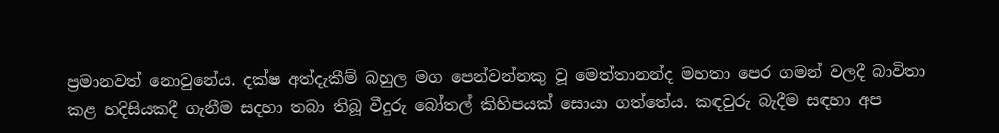ප්‍රමානවත් නොවුනේය. දක්ෂ අත්දැකීම් බහුල මග පෙන්වන්නකු වූ මෙත්තානන්ද මහතා පෙර ගමන් වලදී බාවිතා කළ හදිසියකදී ගැනීම සදහා තබා තිබූ වීදුරු බෝතල් කිහිපයක් සොයා ගත්තේය. කඳවුරු බැදීම සඳහා අප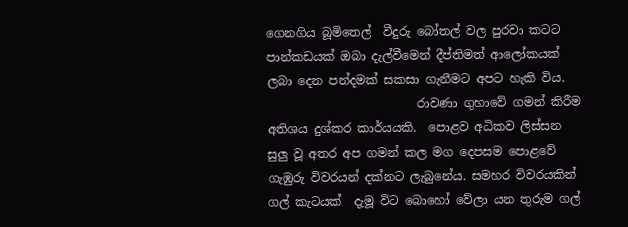ගෙනගිය බූමිතෙල්  වීදුරු බෝතල් වල පුරවා කටට පාන්කඩයක් ඔබා දැල්වීමෙන් දීප්තිමත් ආලෝකයක් ලබා දෙන පන්දමක් සකසා ගැනීමට අපට හැකි විය.
                         රාවණා ගුහාවේ ගමන් කිරීම අතිශය දුශ්කර කාර්යයකි.  පොළව අධිකව ලිස්සන සුලු වූ අතර අප ගමන් කල මග දෙපසම පොළවේ ගැඹුරු විවරයන් දක්නට ලැබුනේය. සමහර විවරයකින් ගල් කැටයක්  දැමූ විට බොහෝ වේලා යන තුරුම ගල්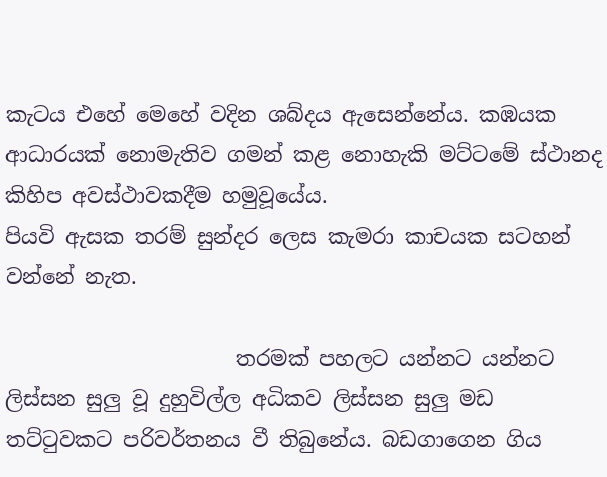කැටය එහේ මෙහේ වදින ශබ්දය ඇසෙන්නේය. කඹයක ආධාරයක් නොමැතිව ගමන් කළ නොහැකි මට්ටමේ ස්ථානද කිහිප අවස්ථාවකදීම හමුවූයේය.
පියවි ඇසක තරම් සුන්දර ලෙස කැමරා කාචයක සටහන් වන්නේ නැත.

                      තරමක් පහලට යන්නට යන්නට ලිස්සන සුලු වූ දුහුවිල්ල අධිකව ලිස්සන සුලු මඩ තට්ටුවකට පරිවර්තනය වී තිබුනේය. බඩගාගෙන ගිය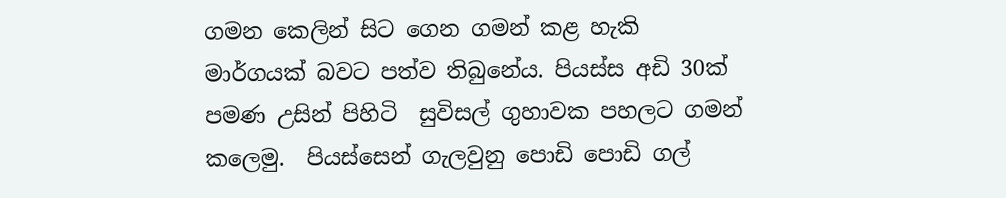ගමන කෙලින් සිට ගෙන ගමන් කළ හැකි මාර්ගයක් බවට පත්ව තිබුනේය. පියස්ස අඩි 30ක් පමණ උසින් පිහිටි  සුවිසල් ගුහාවක පහලට ගමන් කලෙමු.  පියස්සෙන් ගැලවුනු පොඩි පොඩි ගල්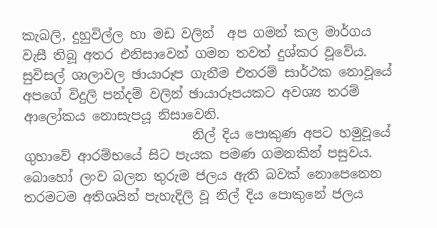කැබලි, දුහුවිල්ල හා මඩ වලින්  අප ගමන් කල මාර්ගය වැසී තිබූ අතර එනිසාවෙන් ගමන තවත් දුශ්කර වූවේය.  සුවිසල් ශාලාවල ඡායාරූප ගැනීම එතරම් සාර්ථක නොවූයේ  අපගේ විදුලි පන්දම් වලින් ඡායාරූපයකට අවශ්‍ය තරම් ආලෝකය නොසැපයූ නිසාවෙනි.
                          නිල් දිය පොකුණ අපට හමුවූයේ ගුහාවේ ආරම්භයේ සිට පැයක පමණ ගමනකින් පසුවය. බොහෝ ලංව බලන තුරුම ජලය ඇති බවක් නොපෙනෙන තරමටම අතිශයින් පැහැදිලි වූ නිල් දිය පොකුනේ ජලය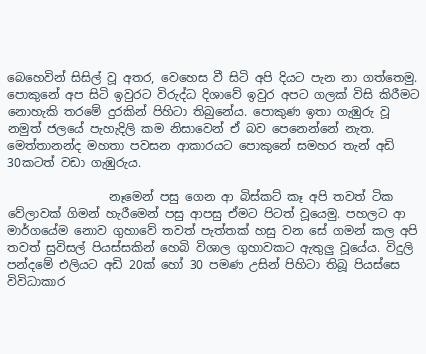බෙහෙවින් සිසිල් වූ අතර, වෙහෙස වී සිටි අපි දියට පැන නා ගත්තෙමු. පොකුනේ අප සිටි ඉවුරට විරුද්ධ දිශාවේ ඉවුර අපට ගලක් විසි කිරීමට නොහැකි තරමේ දුරකින් පිහිටා තිබුනේය. පොකුණ ඉතා ගැඹුරු වූ නමුත් ජලයේ පැහැදිලි කම නිසාවෙන් ඒ බව පෙනෙන්නේ නැත. මෙත්තානන්ද මහතා පවසන ආකාරයට පොකුනේ සමහර තැන් අඩි 30කටත් වඩා ගැඹුරුය.

                 නෑමෙන් පසු ගෙන ආ බිස්කට් කෑ අපි තවත් ටික වේලාවක් ගිමන් හැරීමෙන් පසු ආපසු ඒමට පිටත් වූයෙමු. පහලට ආ මාර්ගයේම නොව ගුහාවේ තවත් පැත්තක් හසු වන සේ ගමන් කල අපි  තවත් සුවිසල් පියස්සකින් හෙබි විශාල ගුහාවකට ඇතුලු වූයේය. විදුලි පන්දමේ එලියට අඩි 20ක් හෝ 30 පමණ උසින් පිහිටා තිබූ පියස්සෙ විවිධාකාර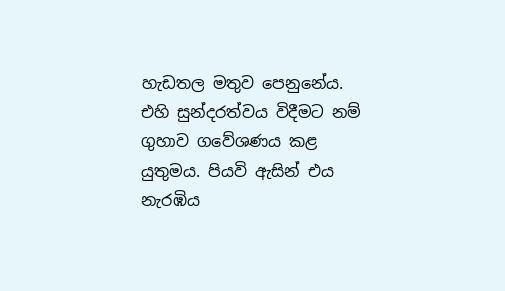හැඩතල මතුව පෙනුනේය. එහි සුන්දරත්වය විදීමට නම් ගුහාව ගවේශණය කළ යුතුමය. පියවි ඇසින් එය නැරඹිය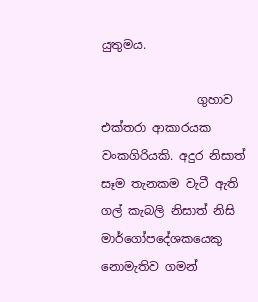යුතුමය.

                ගුහාව එක්තරා ආකාරයක වංකගිරියකි. අදුර නිසාත් සෑම තැනකම වැටී ඇති ගල් කැබලි නිසාත් නිසි මාර්ගෝපදේශකයෙකු නොමැතිව ගමන්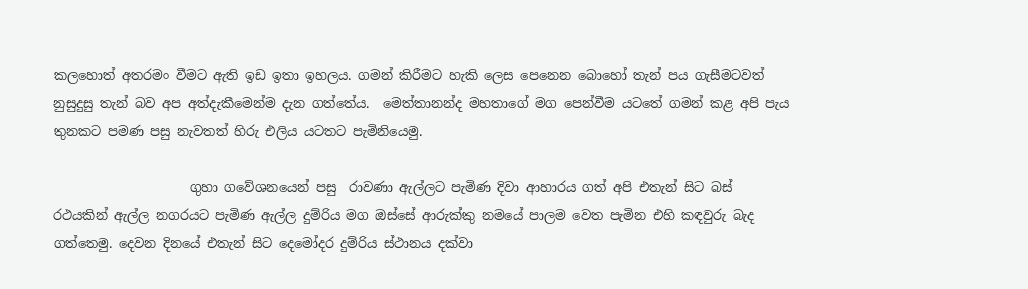කලහොත් අතරමං වීමට ඇති ඉඩ ඉතා ඉහලය. ගමන් කිරීමට හැකි ලෙස පෙනෙන බොහෝ තැන් පය ගැසීමටවත් නුසුදුසු තැන් බව අප අත්දැකීමෙන්ම දැන ගත්තේය.  මෙත්තානන්ද මහතාගේ මග පෙන්වීම යටතේ ගමන් කළ අපි පැය තුනකට පමණ පසු නැවතත් හිරු එලිය යටතට පැමිනියෙමු.

                     ගුහා ගවේශනයෙන් පසු  රාවණා ඇල්ලට පැමිණ දිවා ආහාරය ගත් අපි එතැන් සිට බස් රථයකින් ඇල්ල නගරයට පැමිණ ඇල්ල දුම්රිය මග ඔස්සේ ආරුක්කු නමයේ පාලම වෙත පැමින එහි කඳවුරු බැද ගත්තෙමු. දෙවන දිනයේ එතැන් සිට දෙමෝදර දුම්රිය ස්ථානය දක්වා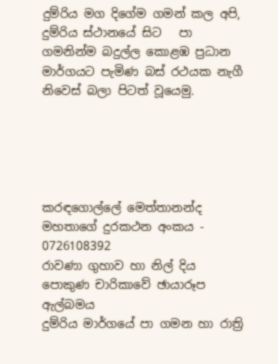දුම්රිය මග දිගේම ගමන් කල අපි, දුම්රිය ස්ථානයේ සිට   පා ගමනින්ම බදුල්ල කොළඹ ප්‍රධාන මාර්ගයට පැමිණ බස් රථයක නැගී නිවෙස් බලා පිටත් වූයෙමු.





කරඳගොල්ලේ මෙත්තානන්ද මහතාගේ දුරකථන අංකය -  0726108392
රාවණා ගුහාව හා නිල් දිය පොකුණ චාරිකාවේ ඡායාරූප  ඇල්බමය
දුම්රිය මාර්ගයේ පා ගමන හා රාත්‍රි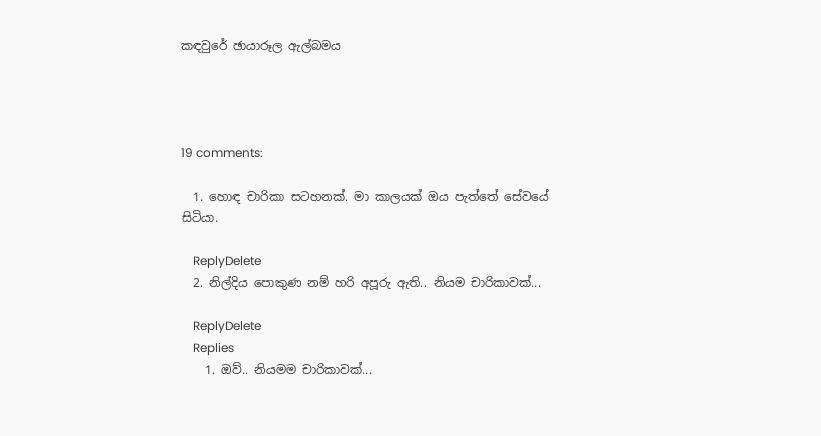කඳවුරේ ඡායාරූල ඇල්බමය




19 comments:

  1. හොඳ චාරිකා සටහනක්. මා කාලයක් ඔය පැත්තේ සේවයේ සිටියා.

    ReplyDelete
  2. නිල්දිය පොකුණ නම් හරි අපූරු ඇති.. නියම චාරිකාවක්...

    ReplyDelete
    Replies
    1. ඔව්.. නියමම චාරිකාවක්...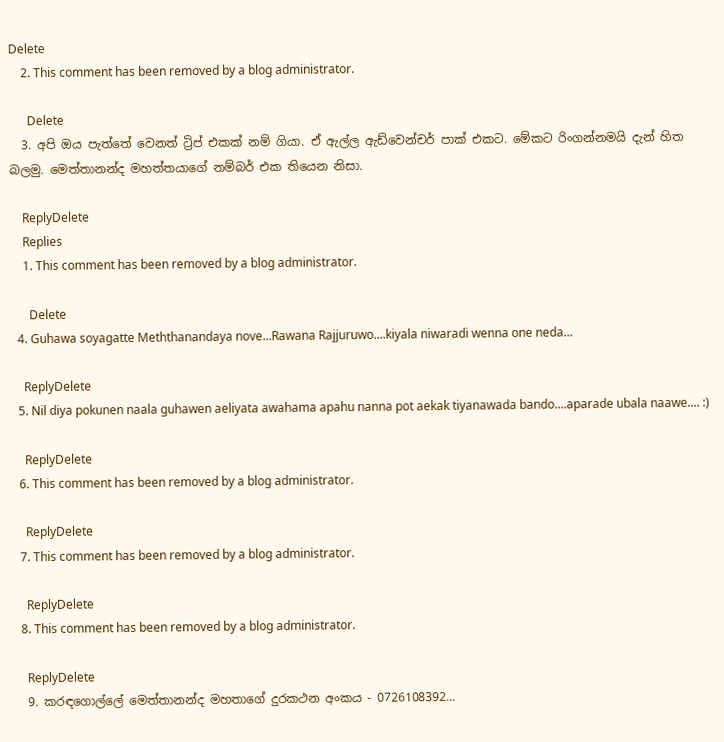Delete
    2. This comment has been removed by a blog administrator.

      Delete
  3. අපි ඔය පැත්තේ වෙනත් ට්‍රිප් එකක් නම් ගියා. ඒ ඇල්ල ඇඩ්වෙන්චර් පාක් එකට. මේකට රිංගන්නමයි දැන් හිත බලමු. මෙත්තානන්ද මහත්තයාගේ නම්බර් එක තියෙන නිසා.

    ReplyDelete
    Replies
    1. This comment has been removed by a blog administrator.

      Delete
  4. Guhawa soyagatte Meththanandaya nove...Rawana Rajjuruwo....kiyala niwaradi wenna one neda...

    ReplyDelete
  5. Nil diya pokunen naala guhawen aeliyata awahama apahu nanna pot aekak tiyanawada bando....aparade ubala naawe.... :)

    ReplyDelete
  6. This comment has been removed by a blog administrator.

    ReplyDelete
  7. This comment has been removed by a blog administrator.

    ReplyDelete
  8. This comment has been removed by a blog administrator.

    ReplyDelete
  9. කරඳගොල්ලේ මෙත්තානන්ද මහතාගේ දුරකථන අංකය - 0726108392...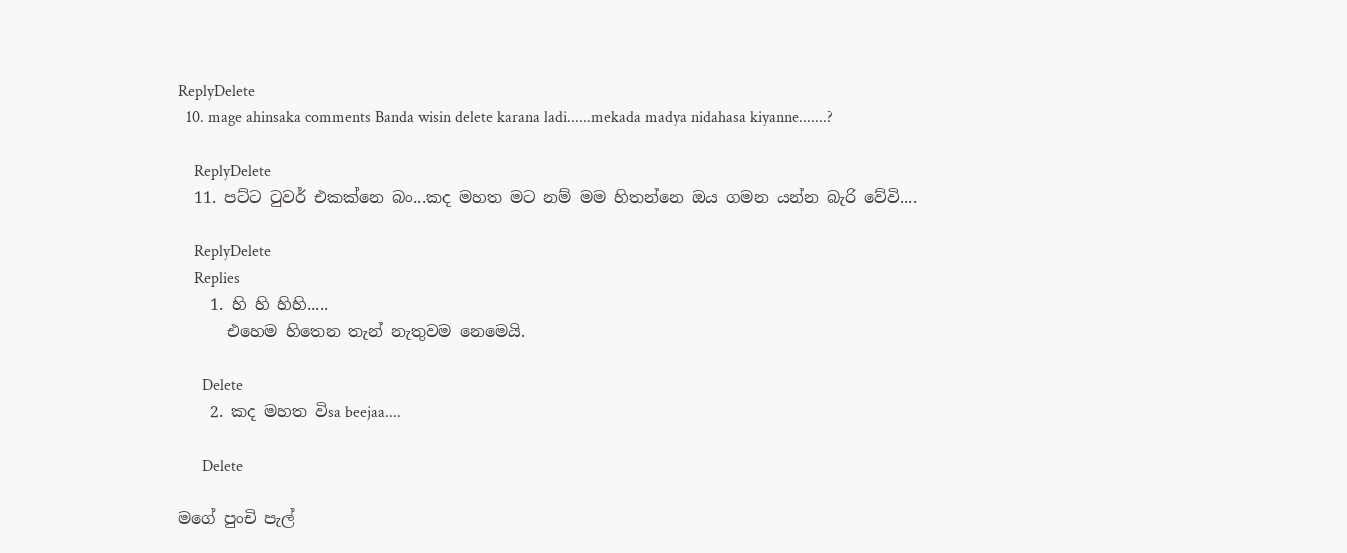ReplyDelete
  10. mage ahinsaka comments Banda wisin delete karana ladi......mekada madya nidahasa kiyanne.......?

    ReplyDelete
  11. පට්ට ටුවර් එකක්නෙ බං...කද මහත මට නම් මම හිතන්නෙ ඔය ගමන යන්න බැරි වේවි....

    ReplyDelete
    Replies
    1. හි හි හිහි.....
      එහෙම හිතෙන තැන් නැතුවම නෙමෙයි.

      Delete
    2. කද මහත විsa beejaa....

      Delete

මගේ පුංචි පැල්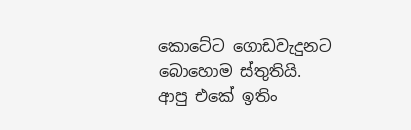කොටේට ගොඩවැදුනට බොහොම ස්තුතියි.
ආපු එකේ ඉතිං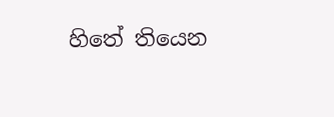හිතේ තියෙන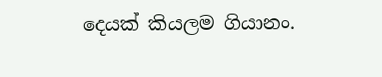දෙයක් කියලම ගියානං.